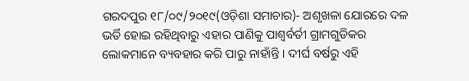ଗରଦପୁର ୧୮/୦୯/୨୦୧୯(ଓଡ଼ିଶା ସମାଚାର)- ଅଶୃଖଳା ଯୋରରେ ଦଳ ଭର୍ତି ହୋଇ ରହିଥିବାରୁ ଏହାର ପାଣିକୁ ପାଶ୍ୱର୍ବର୍ତୀ ଗ୍ରାମଗୁଡିକର ଲୋକମାନେ ବ୍ୟବହାର କରି ପାରୁ ନାହାଁନ୍ତି । ଦୀର୍ଘ ବର୍ଷରୁ ଏହି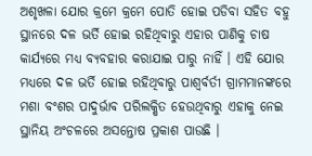ଅଶୃଖଳା ଯୋର କ୍ରମେ କ୍ରମେ ପୋତି ହୋଇ ପଡିବା ସହିତ ବହୁ ସ୍ଥାନରେ ଦଳ ଭର୍ତି ହୋଇ ରହିଥିବାରୁ ଏହାର ପାଣିକୁ ଚାଷ କାର୍ଯ୍ୟରେ ମଧ୍ୟ ବ୍ୟବହାର କରାଯାଇ ପାରୁ ନାହିଁ । ଏହି ଯୋର ମଧ୍ୟରେ ଦଳ ଭର୍ତି ହୋଇ ରହିଥିବାରୁ ପାଶ୍ୱର୍ବର୍ତୀ ଗ୍ରାମମାନଙ୍କରେ ମଶା ବଂଶର ପାଦୁର୍ଭାବ ପରିଲକ୍ଷିତ ହେଉଥିବାରୁ ଏହାକୁ ନେଇ ସ୍ଥାନିୟ ଅଂଚଳରେ ଅସନ୍ତୋଷ ପ୍ରକାଶ ପାଉଛି ।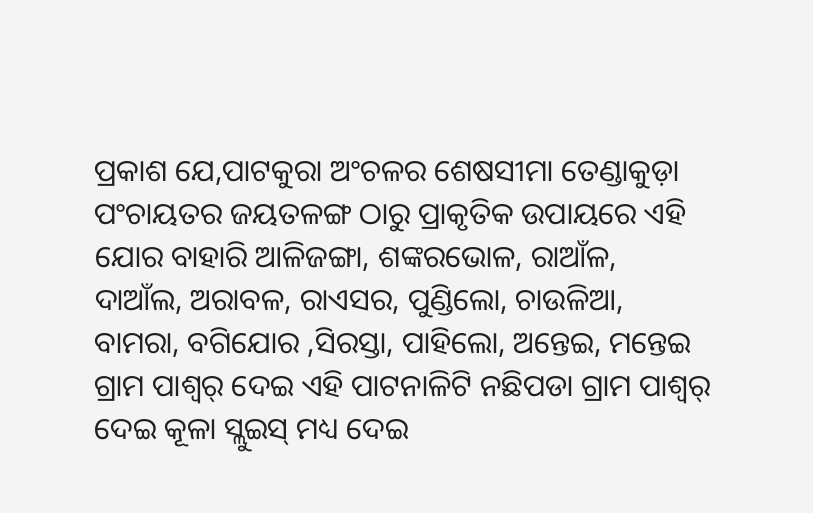ପ୍ରକାଶ ଯେ,ପାଟକୁରା ଅଂଚଳର ଶେଷସୀମା ତେଣ୍ଡାକୁଡ଼ା ପଂଚାୟତର ଜୟତଳଙ୍ଗ ଠାରୁ ପ୍ରାକୃତିକ ଉପାୟରେ ଏହି ଯୋର ବାହାରି ଆଳିଜଙ୍ଗା, ଶଙ୍କରଭୋଳ, ରାଆଁଳ, ଦାଆଁଲ, ଅରାବଳ, ରାଏସର, ପୁଣ୍ଡିଲୋ, ଚାଉଳିଆ, ବାମରା, ବଗିଯୋର ,ସିରସ୍ତା, ପାହିଲୋ, ଅନ୍ତେଇ, ମନ୍ତେଇ ଗ୍ରାମ ପାଶ୍ୱର୍ ଦେଇ ଏହି ପାଟନାଳିଟି ନଛିପଡା ଗ୍ରାମ ପାଶ୍ୱର୍ ଦେଇ କୂଳା ସ୍ଲୁଇସ୍ ମଧ୍ୟ ଦେଇ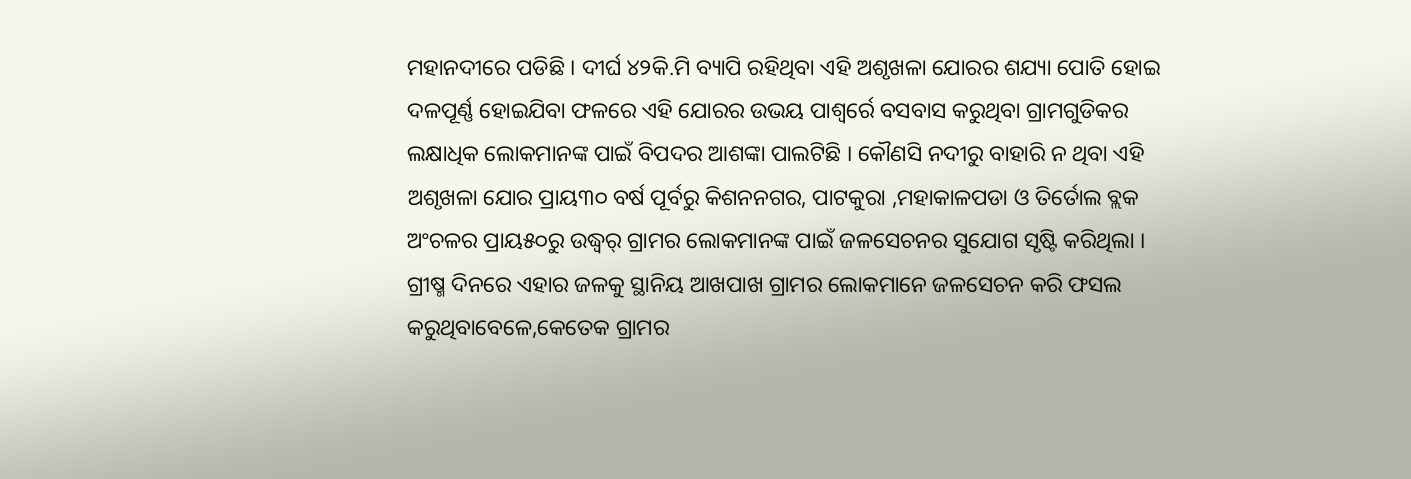ମହାନଦୀରେ ପଡିଛି । ଦୀର୍ଘ ୪୨କି.ମି ବ୍ୟାପି ରହିଥିବା ଏହି ଅଶୃଖଳା ଯୋରର ଶଯ୍ୟା ପୋତି ହୋଇ ଦଳପୂର୍ଣ୍ଣ ହୋଇଯିବା ଫଳରେ ଏହି ଯୋରର ଉଭୟ ପାଶ୍ୱର୍ରେ ବସବାସ କରୁଥିବା ଗ୍ରାମଗୁଡିକର ଲକ୍ଷାଧିକ ଲୋକମାନଙ୍କ ପାଇଁ ବିପଦର ଆଶଙ୍କା ପାଲଟିଛି । କୌଣସି ନଦୀରୁ ବାହାରି ନ ଥିବା ଏହି ଅଶୃଖଳା ଯୋର ପ୍ରାୟ୩୦ ବର୍ଷ ପୂର୍ବରୁ କିଶନନଗର, ପାଟକୁରା ,ମହାକାଳପଡା ଓ ତିର୍ତୋଲ ବ୍ଲକ ଅଂଚଳର ପ୍ରାୟ୫୦ରୁ ଉଦ୍ଧ୍ୱର୍ ଗ୍ରାମର ଲୋକମାନଙ୍କ ପାଇଁ ଜଳସେଚନର ସୁଯୋଗ ସୃଷ୍ଟି କରିଥିଲା । ଗ୍ରୀଷ୍ମ ଦିନରେ ଏହାର ଜଳକୁ ସ୍ଥାନିୟ ଆଖପାଖ ଗ୍ରାମର ଲୋକମାନେ ଜଳସେଚନ କରି ଫସଲ କରୁଥିବାବେଳେ,କେତେକ ଗ୍ରାମର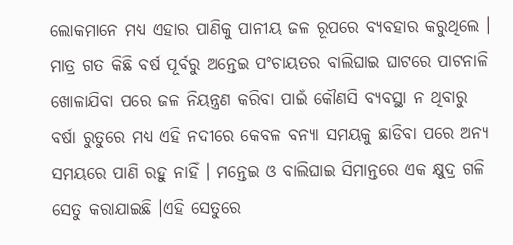ଲୋକମାନେ ମଧ୍ୟ ଏହାର ପାଣିକୁ ପାନୀୟ ଜଳ ରୂପରେ ବ୍ୟବହାର କରୁଥିଲେ । ମାତ୍ର ଗତ କିଛି ବର୍ଷ ପୂର୍ବରୁ ଅନ୍ତେଇ ପଂଚାୟତର ବାଲିଘାଇ ଘାଟରେ ପାଟନାଳି ଖୋଳାଯିବା ପରେ ଜଳ ନିୟନ୍ତ୍ରଣ କରିବା ପାଇଁ କୌଣସି ବ୍ୟବସ୍ଥା ନ ଥିବାରୁ ବର୍ଷା ରୁତୁରେ ମଧ୍ୟ ଏହି ନଦୀରେ କେବଳ ବନ୍ୟା ସମୟକୁ ଛାଡିବା ପରେ ଅନ୍ୟ ସମୟରେ ପାଣି ରହୁ ନାହିଁ । ମନ୍ତେଇ ଓ ବାଲିଘାଇ ସିମାନ୍ତରେ ଏକ କ୍ଷୁଦ୍ର ଗଳି ସେତୁ କରାଯାଇଛି ।ଏହି ସେତୁରେ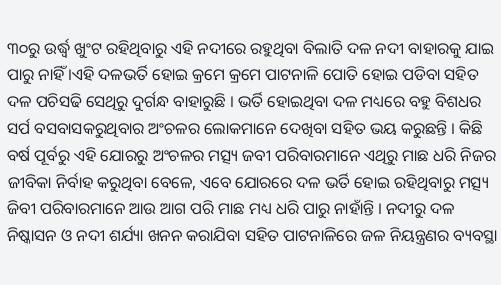୩୦ରୁ ଉର୍ଦ୍ଧ୍ୱ ଖୁଂଟ ରହିଥିବାରୁ ଏହି ନଦୀରେ ରହୁଥିବା ବିଲାତି ଦଳ ନଦୀ ବାହାରକୁ ଯାଇ ପାରୁ ନାହିଁ ।ଏହି ଦଳଭର୍ତି ହୋଇ କ୍ରମେ କ୍ରମେ ପାଟନାଳି ପୋତି ହୋଇ ପଡିବା ସହିତ ଦଳ ପଚିସଢି ସେଥିରୁ ଦୁର୍ଗନ୍ଧ ବାହାରୁଛି । ଭର୍ତି ହୋଇଥିବା ଦଳ ମଧ୍ୟରେ ବହୁ ବିଶଧର ସର୍ପ ବସବାସକରୁଥିବାର ଅଂଚଳର ଲୋକମାନେ ଦେଖିବା ସହିତ ଭୟ କରୁଛନ୍ତି । କିଛି ବର୍ଷ ପୂର୍ବରୁ ଏହି ଯୋରରୁ ଅଂଚଳର ମତ୍ସ୍ୟ ଜବୀ ପରିବାରମାନେ ଏଥିରୁ ମାଛ ଧରି ନିଜର ଜୀବିକା ନିର୍ବାହ କରୁଥିବା ବେଳେ, ଏବେ ଯୋରରେ ଦଳ ଭର୍ତି ହୋଇ ରହିଥିବାରୁ ମତ୍ସ୍ୟ ଜିବୀ ପରିବାରମାନେ ଆଉ ଆଗ ପରି ମାଛ ମଧ୍ୟ ଧରି ପାରୁ ନାହାଁନ୍ତି । ନଦୀରୁ ଦଳ ନିଷ୍କାସନ ଓ ନଦୀ ଶର୍ଯ୍ୟା ଖନନ କରାଯିବା ସହିତ ପାଟନାଳିରେ ଜଳ ନିୟନ୍ତ୍ରଣର ବ୍ୟବସ୍ଥା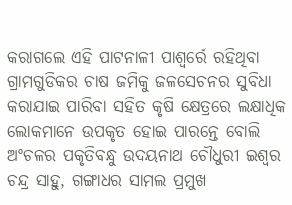କରାଗଲେ ଏହି ପାଟନାଳୀ ପାଶ୍ୱର୍ରେ ରହିଥିବା ଗ୍ରାମଗୁଡିକର ଚାଷ ଜମିକୁ ଜଳସେଚନର ସୁବିଧା କରାଯାଇ ପାରିବା ସହିତ କୃଷି କ୍ଷେତ୍ରରେ ଲକ୍ଷାଧିକ ଲୋକମାନେ ଉପକୃତ ହୋଇ ପାରନ୍ତେ ବୋଲି ଅଂଚଳର ପକୃତିବନ୍ଧୁ ଉଦୟନାଥ ଚୌଧୁରୀ ଇଶ୍ୱର ଚନ୍ଦ୍ର ସାହୁ, ଗଙ୍ଗାଧର ସାମଲ ପ୍ରମୁଖ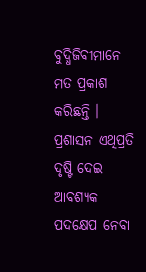ବୁଦ୍ଧିଜିବୀମାନେ ମତ ପ୍ରକାଶ କରିଛନ୍ତି । ପ୍ରଶାସନ ଏଥିପ୍ରତି ଦୃଷ୍ଟି ଦେଇ ଆବଶ୍ୟକ ପଦକ୍ଷେପ ନେବା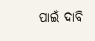ପାଇଁ ଦାବି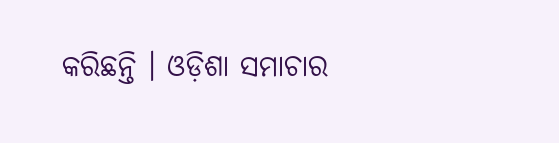କରିଛନ୍ତି । ଓଡ଼ିଶା ସମାଚାର